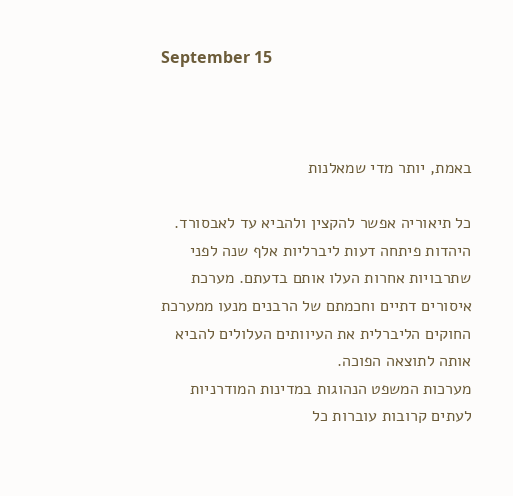September 15



באמת, יותר מדי שמאלנות

כל תיאוריה אפשר להקצין ולהביא עד לאבסורד. היהדות פיתחה דעות ליברליות אלף שנה לפני שתרבויות אחרות העלו אותם בדעתם. מערכת איסורים דתיים וחכמתם של הרבנים מנעו ממערכת החוקים הליברלית את העיוותים העלולים להביא אותה לתוצאה הפוכה.
מערכות המשפט הנהוגות במדינות המודרניות לעתים קרובות עוברות כל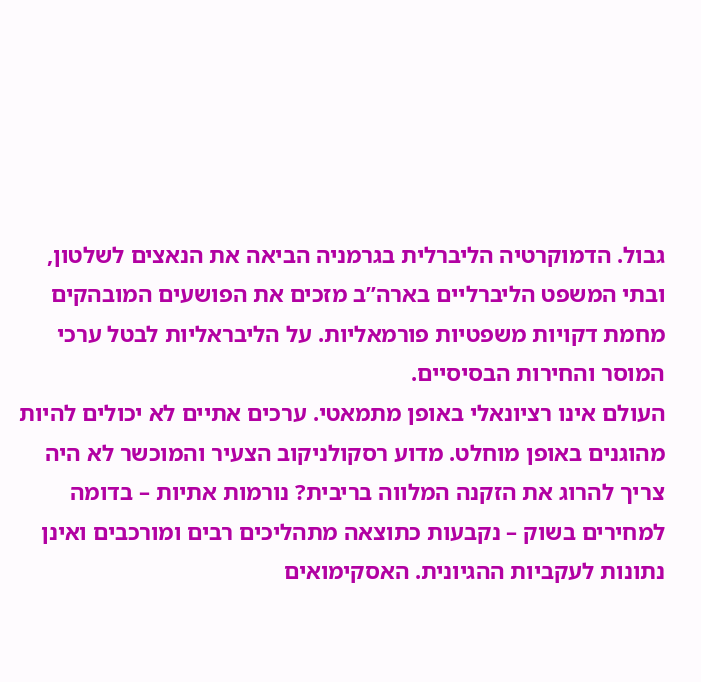גבול. הדמוקרטיה הליברלית בגרמניה הביאה את הנאצים לשלטון, ובתי המשפט הליברליים בארה”ב מזכים את הפושעים המובהקים מחמת דקויות משפטיות פורמאליות. על הליבראליות לבטל ערכי המוסר והחירות הבסיסיים.
העולם אינו רציונאלי באופן מתמאטי. ערכים אתיים לא יכולים להיות מהוגנים באופן מוחלט. מדוע רסקולניקוב הצעיר והמוכשר לא היה צריך להרוג את הזקנה המלווה בריבית? נורמות אתיות – בדומה למחירים בשוק – נקבעות כתוצאה מתהליכים רבים ומורכבים ואינן נתונות לעקביות ההגיונית. האסקימואים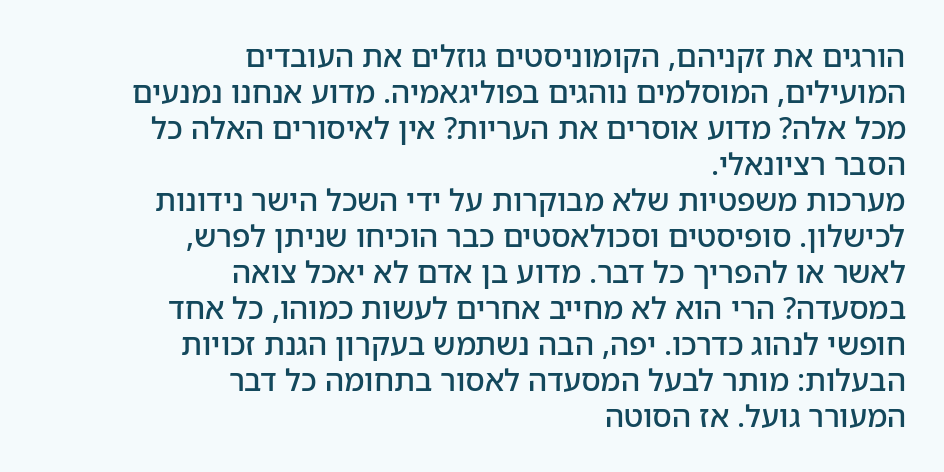הורגים את זקניהם, הקומוניסטים גוזלים את העובדים המועילים, המוסלמים נוהגים בפוליגאמיה. מדוע אנחנו נמנעים מכל אלה? מדוע אוסרים את העריות? אין לאיסורים האלה כל הסבר רציונאלי.
מערכות משפטיות שלא מבוקרות על ידי השכל הישר נידונות לכישלון. סופיסטים וסכולאסטים כבר הוכיחו שניתן לפרש, לאשר או להפריך כל דבר. מדוע בן אדם לא יאכל צואה במסעדה? הרי הוא לא מחייב אחרים לעשות כמוהו, כל אחד חופשי לנהוג כדרכו. יפה, הבה נשתמש בעקרון הגנת זכויות הבעלות: מותר לבעל המסעדה לאסור בתחומה כל דבר המעורר גועל. אז הסוטה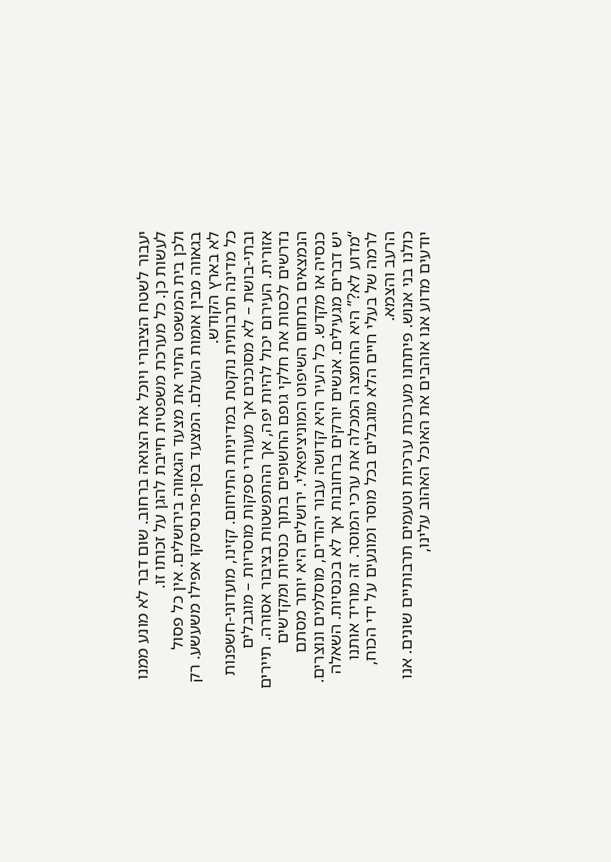יעבור לשטח הציבורי ויוכל את הצואה ברחוב. שום דבר לא מונע ממנו לעשות כן. כל מערכת משפטית חייבת להגן על זכותו זו.
ולכן בית המשפט התיר את מצעד הגאווה בירושלים. אין כל פסול בגאווה מבין אומות העולם. המצעד בסן-פרנסיסקו אפילו משעשע. רק לא בארץ הקודש.
כל מדינה תרבותית נוקטת במדיניות התיחום. קזינו, מועדוני-חשפנות ובתי-בושת – לא מסוכנים אך מעוררי ספקות מוסריות – מוגבלים אזורית. העירום יכול להיות יפה, אך ההתפשטות בציבור אסורה. תיירים נדרשים לכסות את חלקי גופם החשופים בתוך כנסיות ומקדשים הנמצאים בתחום השיפוט המוניציפאלי. ירושלים היא יותר מסתם כנסיה או מקדש. כל העיר היא קדושה עבור יהודים, מוסלמים ונוצרים. יש דברים מגעילים. אנשים יורקים ברחובות אך לא בכנסיות. השאלה “מדוע לא?” היא החומצה המכלה את ערכי המוסר. זה מוריד אותנו לרמה של בעלי חיים הלא מוגבלים בכל מוסר ומונעים על ידי הכוח, הרעב והצמא.
כולנו בני אנוש. פיתחנו מערכות ערכיות וטעמים תרבותיים שונים. אנו יודעים מדוע אנו אוהבים את האוכל האהוב עלינו,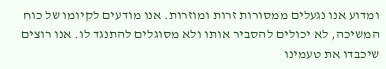ומדוע אנו נגעלים ממסורות זרות ומוזרות. אנו מודעים לקיומו של כוח המשיכה, לא יכולים להסביר אותו ולא מסוגלים להתנגד לו. אנו רוצים שיכבדו את טעמינו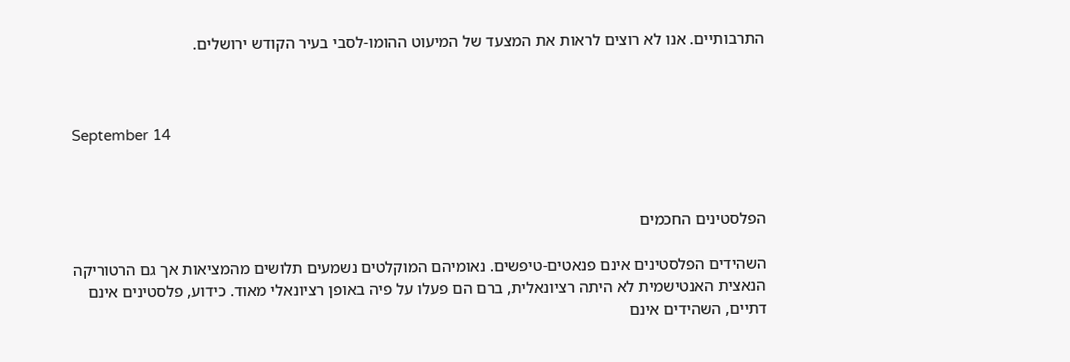התרבותיים. אנו לא רוצים לראות את המצעד של המיעוט ההומו-לסבי בעיר הקודש ירושלים.



September 14



הפלסטינים החכמים

השהידים הפלסטינים אינם פנאטים-טיפשים. נאומיהם המוקלטים נשמעים תלושים מהמציאות אך גם הרטוריקה הנאצית האנטישמית לא היתה רציונאלית, ברם הם פעלו על פיה באופן רציונאלי מאוד. כידוע, פלסטינים אינם דתיים, השהידים אינם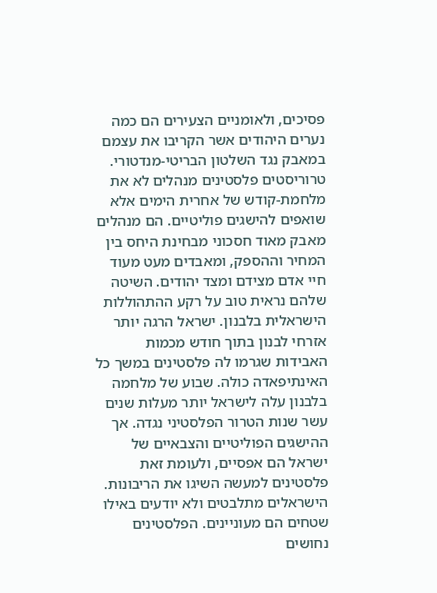פסיכים, ולאומניים הצעירים הם כמה נערים היהודים אשר הקריבו את עצמם במאבק נגד השלטון הבריטי-מנדטורי.
טרוריסטים פלסטינים מנהלים לא את מלחמת-קודש של אחרית הימים אלא שואפים להישגים פוליטיים. הם מנהלים מאבק מאוד חסכוני מבחינת היחס בין המחיר וההספק, ומאבדים מעט מעוד חיי אדם מצידם ומצד יהודים. השיטה שלהם נראית טוב על רקע ההתהוללות הישראלית בלבנון. ישראל הרגה יותר אזרחי לבנון בתוך חודש מכמות האבידות שגרמו לה פלסטינים במשך כל האינתיפאדה כולה. שבוע של מלחמה בלבנון עלה לישראל יותר מעלות שנים עשר שנות הטרור הפלסטיני נגדה. אך ההישגים הפוליטיים והצבאיים של ישראל הם אפסיים, ולעומת זאת פלסטינים למעשה השיגו את הריבונות.
הישראלים מתלבטים ולא יודעים באילו שטחים הם מעוניינים. הפלסטינים נחושים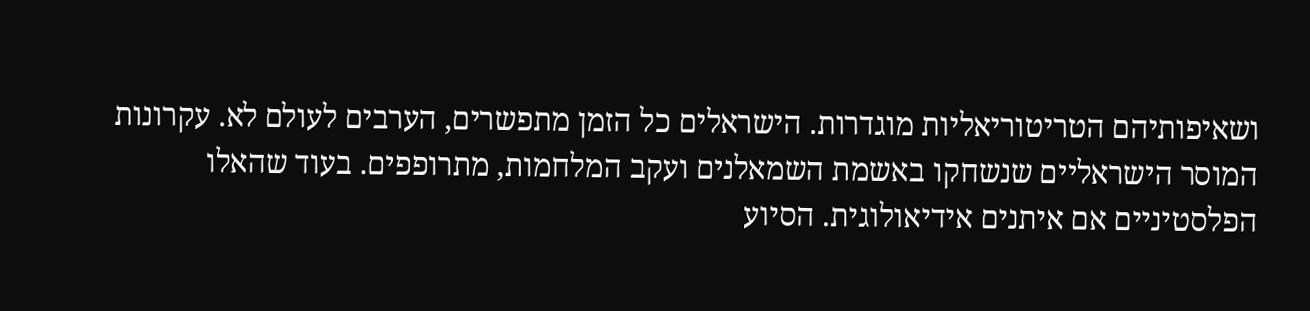ושאיפותיהם הטריטוריאליות מוגדרות. הישראלים כל הזמן מתפשרים, הערבים לעולם לא. עקרונות המוסר הישראליים שנשחקו באשמת השמאלנים ועקב המלחמות, מתרופפים. בעוד שהאלו הפלסטיניים אם איתנים אידיאולוגית. הסיוע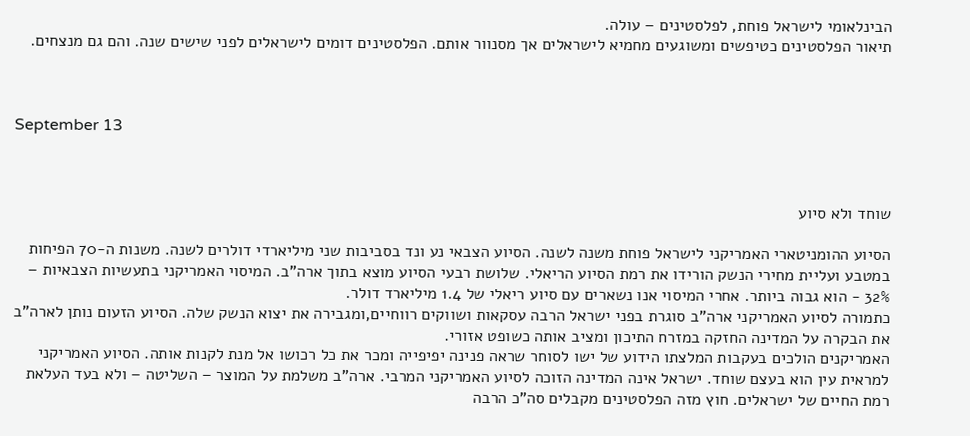הבינלאומי לישראל פוחת, לפלסטינים – עולה.
תיאור הפלסטינים כטיפשים ומשוגעים מחמיא לישראלים אך מסנוור אותם. הפלסטינים דומים לישראלים לפני שישים שנה. והם גם מנצחים.



September 13



שוחד ולא סיוע

הסיוע ההומניטארי האמריקני לישראל פוחת משנה לשנה. הסיוע הצבאי נע ונד בסביבות שני מיליארדי דולרים לשנה. משנות ה-70 הפיחות במטבע ועליית מחירי הנשק הורידו את רמת הסיוע הריאלי. שלושת רבעי הסיוע מוצא בתוך ארה”ב. המיסוי האמריקני בתעשיות הצבאיות – 32% - הוא גבוה ביותר. אחרי המיסוי אנו נשארים עם סיוע ריאלי של 1.4 מיליארד דולר.
כתמורה לסיוע האמריקני ארה”ב סוגרת בפני ישראל הרבה עסקאות ושווקים רווחיים,ומגבירה את יצוא הנשק שלה. הסיוע הזעום נותן לארה”ב את הבקרה על המדינה החזקה במזרח התיכון ומציב אותה כשופט אזורי.
האמריקנים הולכים בעקבות המלצתו הידוע של ישו לסוחר שראה פנינה יפיפייה ומכר את כל רכושו אל מנת לקנות אותה. הסיוע האמריקני למראית עין הוא בעצם שוחד. ישראל אינה המדינה הזוכה לסיוע האמריקני המרבי. ארה”ב משלמת על המוצר – השליטה – ולא בעד העלאת רמת החיים של ישראלים. חוץ מזה הפלסטינים מקבלים סה”כ הרבה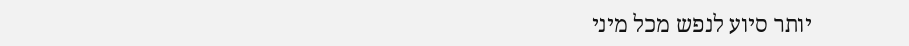יותר סיוע לנפש מכל מיני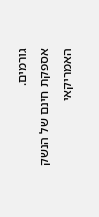גורמים.
אספקת חינם של הנשק האמריקאי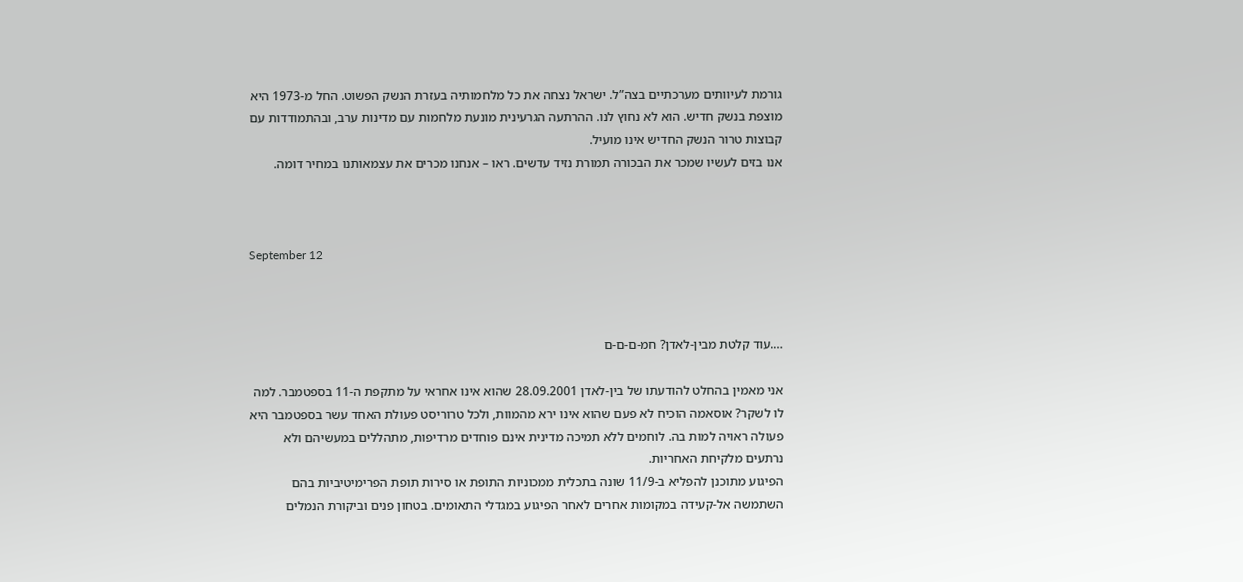גורמת לעיוותים מערכתיים בצה”ל. ישראל נצחה את כל מלחמותיה בעזרת הנשק הפשוט. החל מ-1973 היא מוצפת בנשק חדיש. הוא לא נחוץ לנו. ההרתעה הגרעינית מונעת מלחמות עם מדינות ערב, ובהתמודדות עם קבוצות טרור הנשק החדיש אינו מועיל.
אנו בזים לעשיו שמכר את הבכורה תמורת נזיד עדשים. ראו – אנחנו מכרים את עצמאותנו במחיר דומה.



September 12



….עוד קלטת מבין-לאדן? חמ-ם-ם-ם

אני מאמין בהחלט להודעתו של בין-לאדן 28.09.2001 שהוא אינו אחראי על מתקפת ה-11 בספטמבר. למה לו לשקר? אוסאמה הוכיח לא פעם שהוא אינו ירא מהמוות, ולכל טרוריסט פעולת האחד עשר בספטמבר היא פעולה ראויה למות בה. לוחמים ללא תמיכה מדינית אינם פוחדים מרדיפות, מתהללים במעשיהם ולא נרתעים מלקיחת האחריות.
הפיגוע מתוכנן להפליא ב-11/9 שונה בתכלית ממכוניות התופת או סירות תופת הפרימיטיביות בהם השתמשה אל-קעידה במקומות אחרים לאחר הפיגוע במגדלי התאומים. בטחון פנים וביקורת הנמלים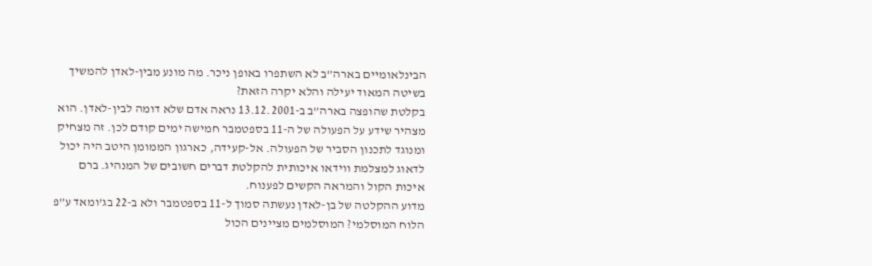הבינלאומיים בארה”ב לא השתפרו באופן ניכר. מה מונע מבין-לאדן להמשיך בשיטה המאוד יעילה והלא יקרה הזאת?
בקלטת שהופצה בארה”ב ב-13.12.2001 נראה אדם שלא דומה לבין-לאדן. הוא מצהיר שידע על הפעולה של ה-11 בספטמבר חמישה ימים קודם לכן. זה מצחיק ומנוגד לתכנון הסביר של הפעולה. אל-קעידה, כארגון הממומן היטב היה יכול לדאוג למצלמת ווידאו איכותית להקלטת דברים חשובים של המנהיג. ברם איכות הקול והמראה הקשים לפענוח.
מדוע ההקלטה של בן-לאדן נעשתה סמוך ל-11 בספטמבר ולא ב-22 בג’ומאד ע”פ הלוח המוסלמי? המוסלמים מציינים הכול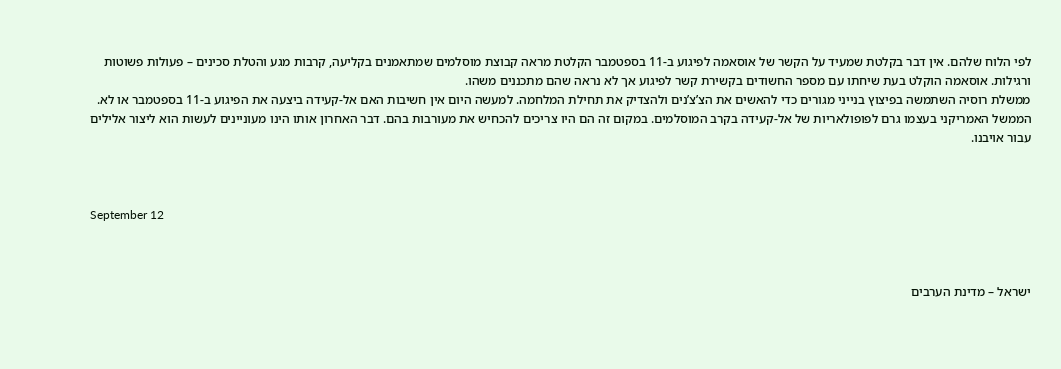לפי הלוח שלהם. אין דבר בקלטת שמעיד על הקשר של אוסאמה לפיגוע ב-11 בספטמבר הקלטת מראה קבוצת מוסלמים שמתאמנים בקליעה, קרבות מגע והטלת סכינים – פעולות פשוטות ורגילות. אוסאמה הוקלט בעת שיחתו עם מספר החשודים בקשירת קשר לפיגוע אך לא נראה שהם מתכננים משהו.
ממשלת רוסיה השתמשה בפיצוץ בנייני מגורים כדי להאשים את הצ’צ’נים ולהצדיק את תחילת המלחמה. למעשה היום אין חשיבות האם אל-קעידה ביצעה את הפיגוע ב-11 בספטמבר או לא. הממשל האמריקני בעצמו גרם לפופולאריות של אל-קעידה בקרב המוסלמים. במקום זה הם היו צריכים להכחיש את מעורבות בהם. דבר האחרון אותו הינו מעוניינים לעשות הוא ליצור אלילים עבור אויבנו.



September 12



ישראל – מדינת הערבים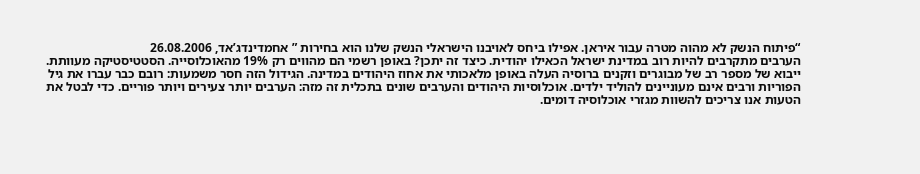“פיתוח הנשק לא מהוה מטרה עבור איראן. אפילו ביחס לאויבנו הישראלי הנשק שלנו הוא בחירות ” אחמדינדג’אד, 26.08.2006
הערבים מתקרבים להיות רוב במדינת ישראל הכאילו יהודית. כיצד זה יתכן? באופן רשמי הם מהווים רק 19% מהאוכלוסייה. הסטטיסטיקה מעוותת. ייבוא של מספר רב של מבוגרים וזקנים ברוסיה העלה באופן מלאכותי את אחוז היהודים במדינה. הגידול הזה חסר משמעות: רובם כבר עברו את גיל הפוריות ורבים אינם מעוניינים להוליד ילדים. אוכלוסיות היהודים והערבים שונים בתכלית זה מזה: הערבים יותר צעירים ויותר פוריים. כדי לבטל את הטעות אנו צריכים להשוות מגזרי אוכלוסיה דומים.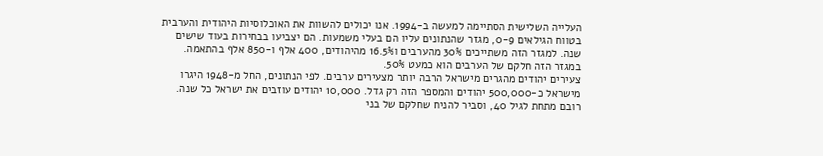העלייה השלישית הסתיימה למעשה ב-1994. אנו יכולים להשוות את האוכלוסיות היהודית והערבית בטווח הגילאים 0-9, מגזר שהנתונים עליו הם בעלי משמעות. הם יצביעו בבחירות בעוד שישים שנה. למגזר הזה משתייכים 30% מהערבים ו16.5% מהיהודים, 400 אלף ו-850 אלף בהתאמה. במגזר הזה חלקם של הערבים הוא כמעט 50%.
צעירים יהודים מהגרים מישראל הרבה יותר מצעירים ערבים. לפי הנתונים, החל מ-1948 היגרו מישראל כ-500,000 יהודים והמספר הזה רק גדל. 10,000 יהודים עוזבים את ישראל כל שנה. רובם מתחת לגיל 40, וסביר להניח שחלקם של בני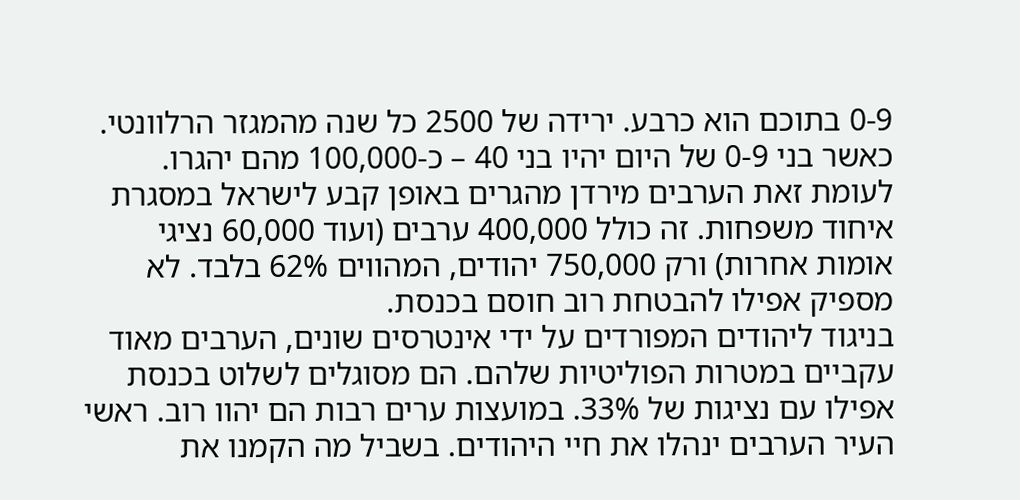0-9 בתוכם הוא כרבע. ירידה של 2500 כל שנה מהמגזר הרלוונטי. כאשר בני 0-9 של היום יהיו בני 40 – כ-100,000 מהם יהגרו. לעומת זאת הערבים מירדן מהגרים באופן קבע לישראל במסגרת איחוד משפחות. זה כולל 400,000 ערבים (ועוד 60,000 נציגי אומות אחרות) ורק 750,000 יהודים, המהווים 62% בלבד. לא מספיק אפילו להבטחת רוב חוסם בכנסת.
בניגוד ליהודים המפורדים על ידי אינטרסים שונים, הערבים מאוד עקביים במטרות הפוליטיות שלהם. הם מסוגלים לשלוט בכנסת אפילו עם נציגות של 33%. במועצות ערים רבות הם יהוו רוב. ראשי העיר הערבים ינהלו את חיי היהודים. בשביל מה הקמנו את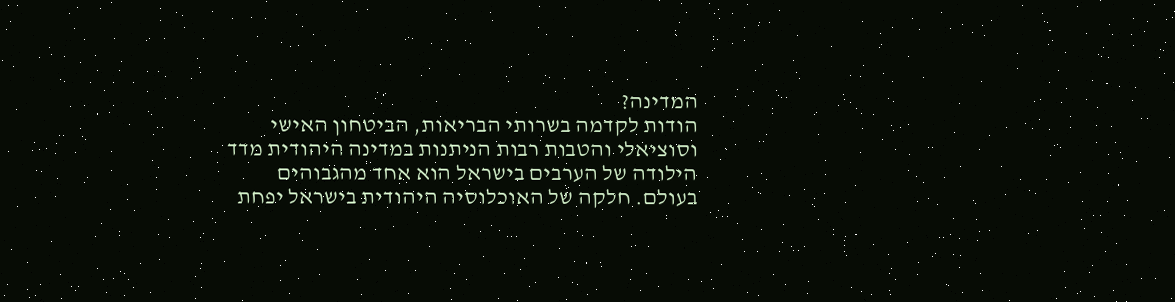המדינה?
הודות לקדמה בשרותי הבריאות, הביטחון האישי וסוציאלי והטבות רבות הניתנות במדינה היהודית מדד הילודה של הערבים בישראל הוא אחד מהגבוהים בעולם. חלקה של האוכלוסיה היהודית בישראל יפחת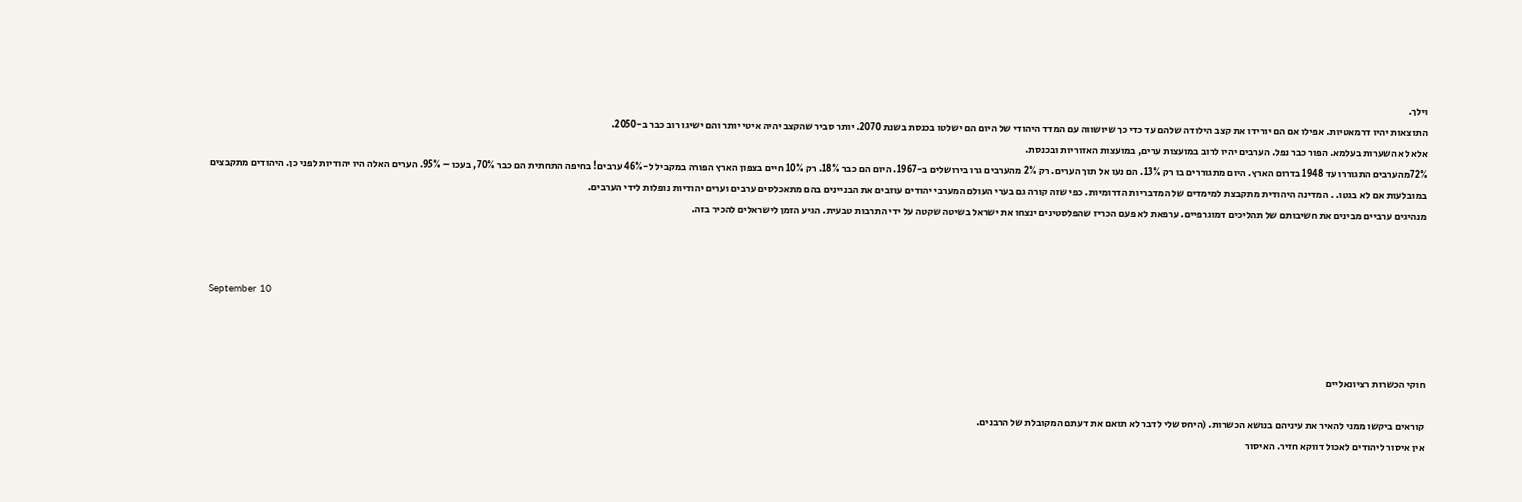וילך.
התוצאות יהיו דרמאטיות. אפילו אם הם יורידו את קצב הילודה שלהם עד כדי כך שיושווה עם המדד היהודי של היום הם ישלטו בכנסת בשנת 2070. יותר סביר שהקצב יהיה איטי יותר והם ישיגו רוב כבר ב-2050.
אלא לא השערות בעלמא. הפור כבר נפל. הערבים יהיו לרוב במועצות ערים, במועצות האזוריות ובכנסת.
72%מהערבים התגוררו עד 1948 בדרום הארץ. היום מתגוררים בו רק 13%. הם נעו אל תוך הערים. רק 2% מהערבים גרו בירושלים ב-1967. היום הם כבר 18%. רק 10% חיים בצפון הארץ הפורה במקביל ל-46% ערבים! בחיפה התחתית הם כבר 70%, בעכו – 95%. הערים האלה היו יהודיות לפני כן. היהודים מתקבצים במובלעות אם לא בגטו. . המדינה היהודית מתקבצת למימדים של המדבריות הדרומיות. כפי שזה קורה גם בערי העולם המערבי יהודים עוזבים את הבניינים בהם מתאכלסים ערבים וערים יהודיות נופלות לידי הערבים.
מנהיגים ערביים מבינים את חשיבותם של תהליכים דמוגרפיים. ערפאת לא פעם הכריז שהפלסטינים ינצחו את ישראל בשיטה שקטה על ידי התרבות טבעית. הגיע הזמן לישראלים להכיר בזה.



September 10



חוקי הכשרות רציונאליים

קוראים ביקשו ממני להאיר את עיניהם בנושא הכשרות. (היחס שלי לדבר לא תואם את דעתם המקובלת של הרבנים.
אין איסור ליהודים לאכול דווקא חזיר. האיסור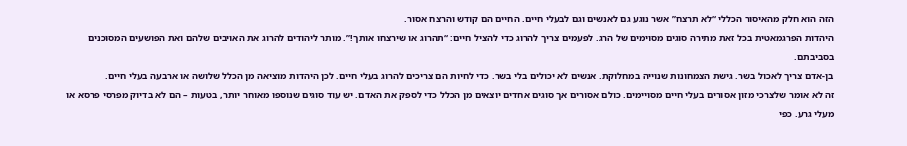הזה הוא חלק מהאיסור הכללי “לא תרצח” אשר נוגע גם לאנשים וגם לבעלי חיים. החיים הם קודש והרצח אסור.
היהדות הפרגמאטית בכל זאת מתירה סוגים מסוימים של הרג. לפעמים צריך להרוג כדי להציל חיים: “תהרוג או שירצחו אותך!”. מותר ליהודים להרוג את האויבים שלהם ואת הפושעים המסוכנים בסביבתם.
בן-אדם צריך לאכול בשר. גישת הצמחונות שנוייה במחלוקת. אנשים לא יכולים בלי בשר. כדי לחיות הם צריכים להרוג בעלי חיים. לכן היהדות מוציאה מן הכלל שלושה או ארבעה בעלי חיים.
זה לא אומר שלצרכי מזון אסורים בעלי חיים מסויימים. כולם אסורים אך סוגים אחדים יוצאים מן הכלל כדי לספק את האדם. יש עוד סוגים שנוספו מאוחר יותר, בטעות – הם לא בדיוק מפרסי פרסא או מעלי גרע. כפי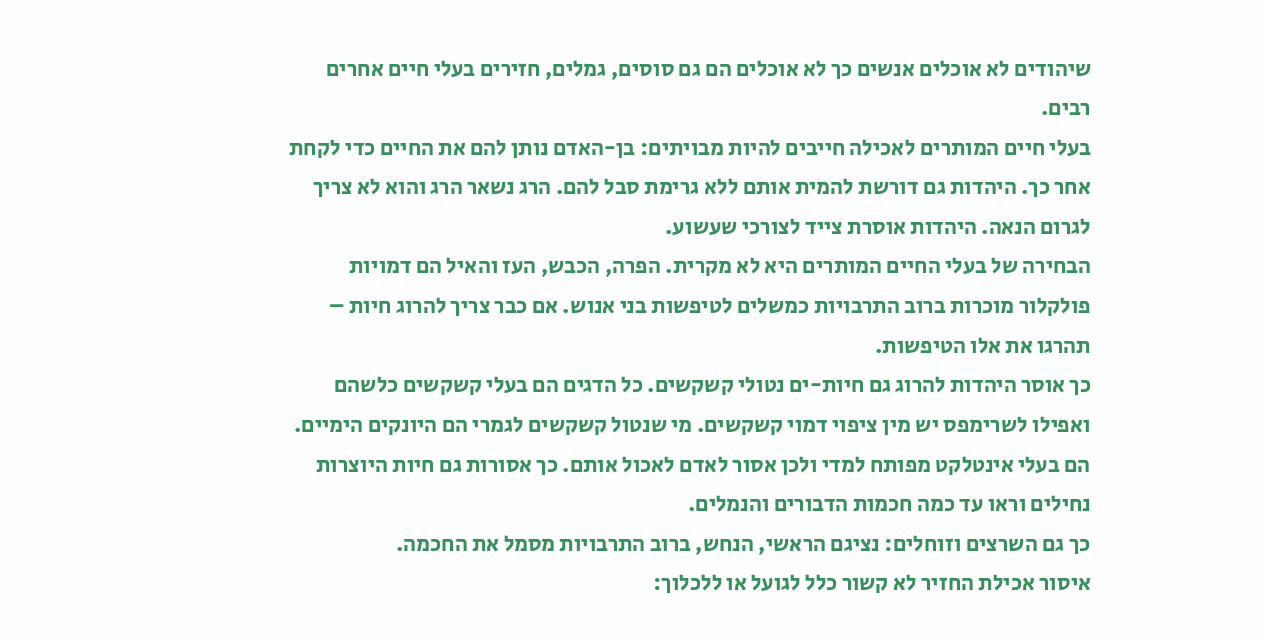שיהודים לא אוכלים אנשים כך לא אוכלים הם גם סוסים, גמלים, חזירים בעלי חיים אחרים רבים.
בעלי חיים המותרים לאכילה חייבים להיות מבויתים: בן-האדם נותן להם את החיים כדי לקחת אחר כך. היהדות גם דורשת להמית אותם ללא גרימת סבל להם. הרג נשאר הרג והוא לא צריך לגרום הנאה. היהדות אוסרת צייד לצורכי שעשוע.
הבחירה של בעלי החיים המותרים היא לא מקרית. הפרה, הכבש, העז והאיל הם דמויות פולקלור מוכרות ברוב התרבויות כמשלים לטיפשות בני אנוש. אם כבר צריך להרוג חיות – תהרגו את אלו הטיפשות.
כך אוסר היהדות להרוג גם חיות-ים נטולי קשקשים. כל הדגים הם בעלי קשקשים כלשהם ואפילו לשרימפס יש מין ציפוי דמוי קשקשים. מי שנטול קשקשים לגמרי הם היונקים הימיים. הם בעלי אינטלקט מפותח למדי ולכן אסור לאדם לאכול אותם. כך אסורות גם חיות היוצרות נחילים וראו עד כמה חכמות הדבורים והנמלים.
כך גם השרצים וזוחלים: נציגם הראשי, הנחש, ברוב התרבויות מסמל את החכמה.
איסור אכילת החזיר לא קשור כלל לגועל או ללכלוך: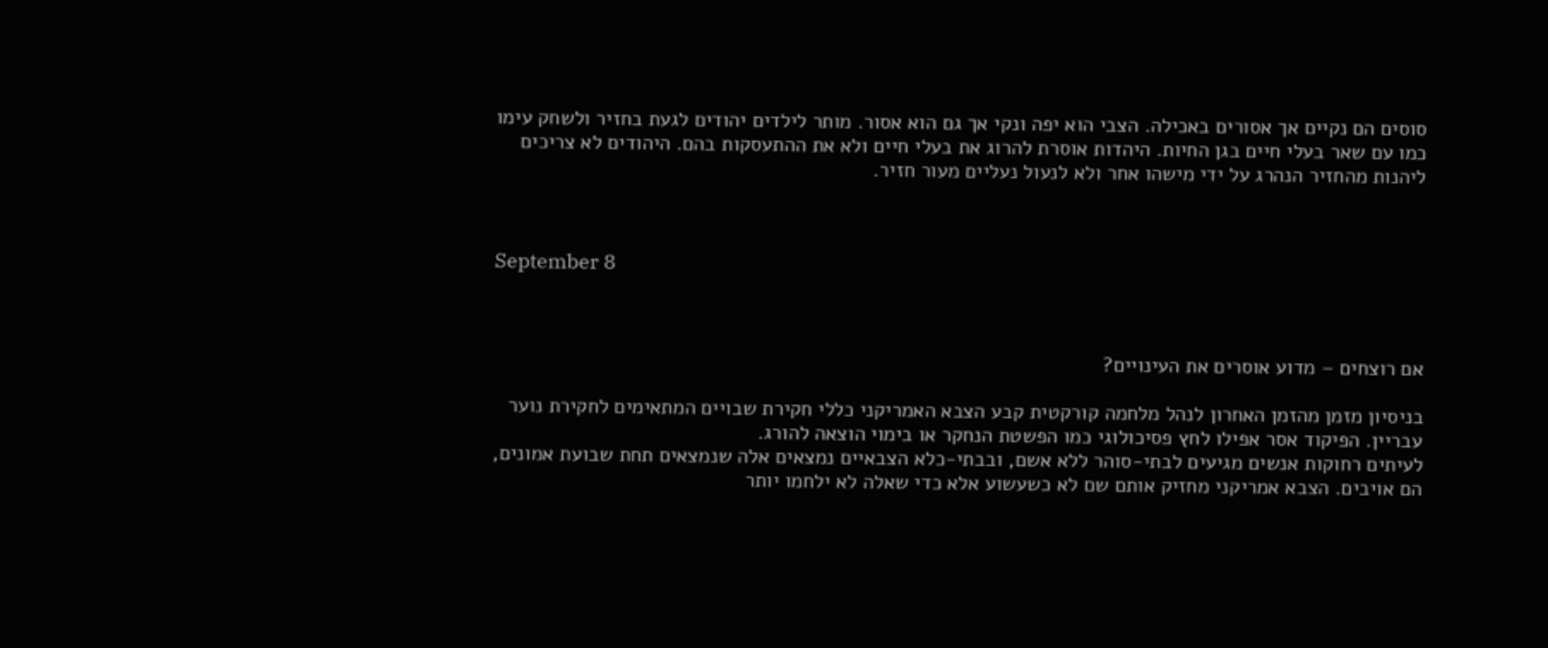סוסים הם נקיים אך אסורים באכילה. הצבי הוא יפה ונקי אך גם הוא אסור. מותר לילדים יהודים לגעת בחזיר ולשחק עימו כמו עם שאר בעלי חיים בגן החיות. היהדות אוסרת להרוג את בעלי חיים ולא את ההתעסקות בהם. היהודים לא צריכים ליהנות מהחזיר הנהרג על ידי מישהו אחר ולא לנעול נעליים מעור חזיר.



September 8



אם רוצחים – מדוע אוסרים את העינויים?

בניסיון מזמן מהזמן האחרון לנהל מלחמה קורקטית קבע הצבא האמריקני כללי חקירת שבויים המתאימים לחקירת נוער עבריין. הפיקוד אסר אפילו לחץ פסיכולוגי כמו הפשטת הנחקר או בימוי הוצאה להורג.
לעיתים רחוקות אנשים מגיעים לבתי-סוהר ללא אשם, ובבתי-כלא הצבאיים נמצאים אלה שנמצאים תחת שבועת אמונים, הם אויבים. הצבא אמריקני מחזיק אותם שם לא כשעשוע אלא כדי שאלה לא ילחמו יותר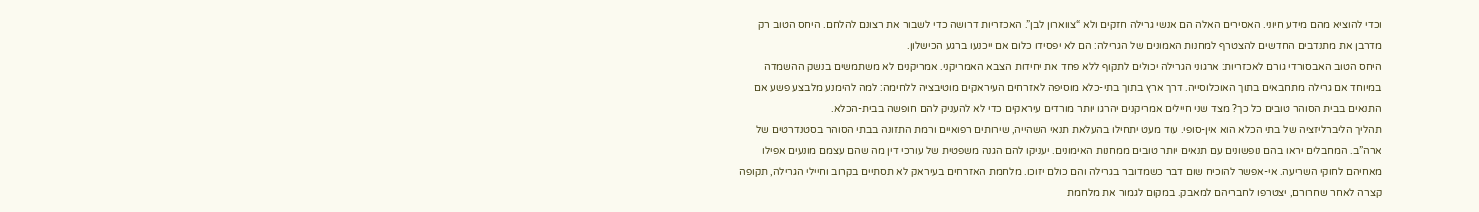וכדי להוציא מהם מידע חיוני. האסירים האלה הם אנשי גרילה חזקים ולא “צווארון לבן”. האכזריות דרושה כדי לשבור את רצונם להלחם. היחס הטוב רק מדרבן את מתנדבים החדשים להצטרף למחנות האמונים של הגרילה: הם לא יפסידו כלום אם ייכנעו ברגע הכישלון.
היחס הטוב האבסורדי גורם לאכזריות: ארגוני הגרילה יכולים לתקוף ללא פחד את יחידות הצבא האמריקני. אמריקנים לא משתמשים בנשק ההשמדה במיוחד אם גרילה מתחבאים בתוך האוכלוסייה. דרך ארץ בתוך בתי-כלא מוסיפה לאזרחים העיראקים מוטיבציה ללחימה: למה להימנע מלבצע פשע אם התנאים בבית הסוהר טובים כל כך? מצד שני חיילים אמריקנים יהרגו יותר מורדים עיראקים כדי לא להעניק להם חופשה בבית-הכלא.
תהליך הליברליזציה של בתי הכלא הוא אין-סופי. עוד מעט יתחילו בהעלאת תנאי השהייה, שירותים רפואיים ורמת התזונה בבתי הסוהר בסטנדרטים של ארה”ב. המחבלים יראו בהם נופשונים עם תנאים יותר טובים ממחנות האימונים. יעניקו להם הגנה משפטית של עורכי דין מה שהם עצמם מונעים אפילו מאחיהם לחוקי השריעה. אי-אפשר להוכיח שום דבר כשמדובר בגרילה והם כולם יזוכו. מלחמת האזרחים בעיראק לא תסתיים בקרוב וחיילי הגרילה, תקופה קצרה לאחר שחרורם, יצטרפו לחבריהם למאבק. במקום לגמור את מלחמת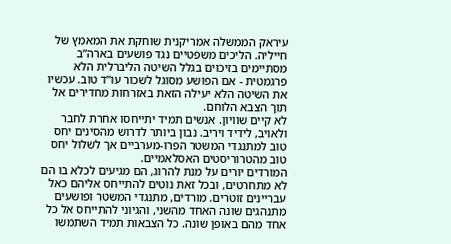עיראק הממשלה אמריקנית שוחקת את המאמץ של חייליה. הליכים משפטיים נגד פושעים בארה”ב מסתיימים בזיכוים בגלל השיטה הליברלית הלא פרגמטית - אם הפושע מסוגל לשכור עו”ד טוב. עכשיו את השיטה הלא יעילה הזאת באזרחות מחדירים אל תוך הצבא הלוחם.
לא קיים שוויון. אנשים תמיד יתייחסו אחרת לחבר ולאויב, לידיד ויריב. נבון ביותר לדרוש מהסינים יחס טוב למתנגדי המשטר הפרו-מערביים אך לשלול יחס טוב מהטרוריסטים האסלאמיים.
המורדים יורים על מנת להרוג, הם מגיעים לכלא בו הם לא מתחרטים, ובכל זאת נוטים להתייחס אליהם כאל עבריינים זוטרים. מורדים, מתנגדי המשטר ופושעים מתנהגים שונה האחד מהשני, והגיוני להתייחס אל כל אחד מהם באופן שונה. כל הצבאות תמיד השתמשו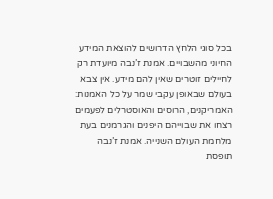בכל סוגי הלחץ הדרושים להוצאת המידע החיוני מהשבויים. אמנת ז’נבה מיועדת רק לחיילים זוטרים שאין להם מידע. אין צבא בעולם שבאופן עקבי שמר על כל האמנות: האמריקנים, הרוסים והאוסטרלים לפעמים רצחו את שבוייהם היפנים והגרמנים בעת מלחמת העולם השנייה. אמנת ז’נבה תופסת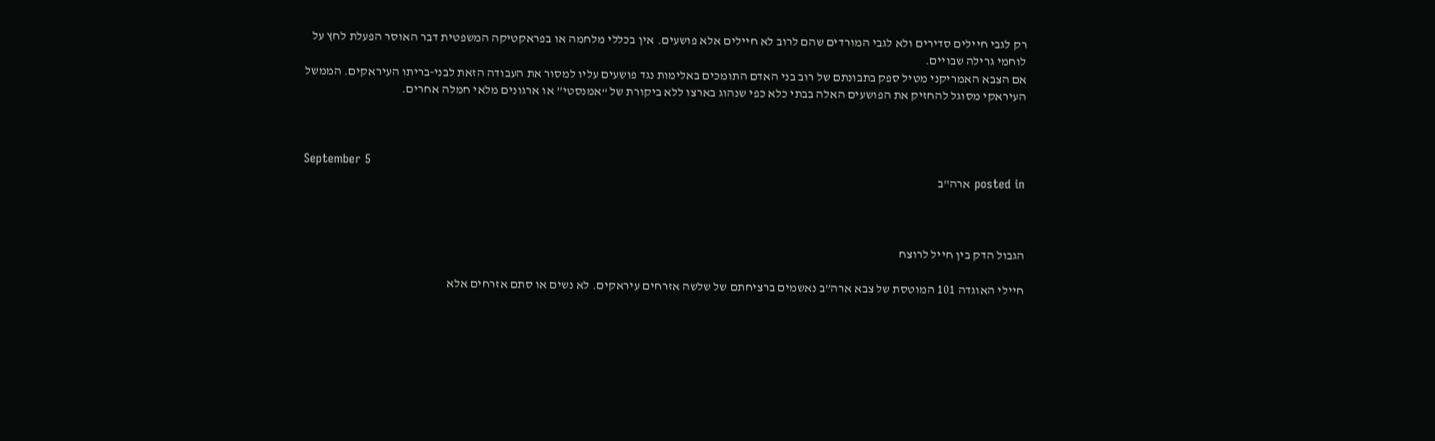רק לגבי חיילים סדירים ולא לגבי המורדים שהם לרוב לא חיילים אלא פושעים. אין בכללי מלחמה או בפראקטיקה המשפטית דבר האוסר הפעלת לחץ על לוחמי גרילה שבויים.
אם הצבא האמריקני מטיל ספק בתבונתם של רוב בני האדם התומכים באלימות נגד פושעים עליו למסור את העבודה הזאת לבני-בריתו העיראקים. הממשל העיראקי מסוגל להחזיק את הפושעים האלה בבתי כלא כפי שנהוג בארצו ללא ביקורת של “אמנסטי” או ארגונים מלאי חמלה אחרים.



September 5
posted in ארה"ב



הגבול הדק בין חייל לרוצח

חיילי האוגדה 101 המוטסת של צבא ארה”ב נאשמים ברציחתם של שלשה אזרחים עיראקים. לא נשים או סתם אזרחים אלא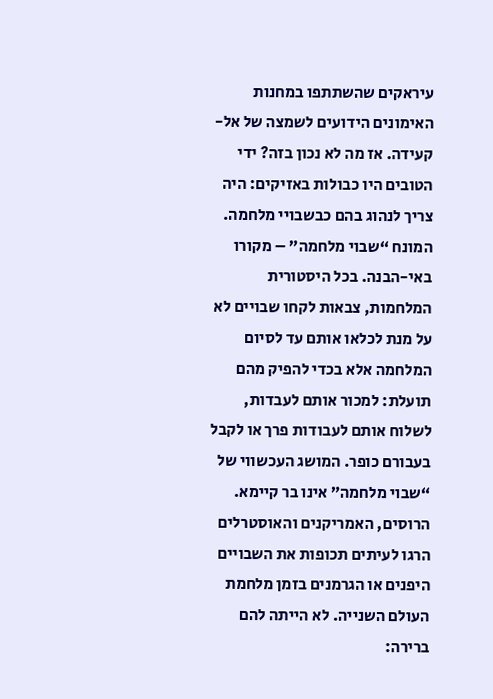עיראקים שהשתתפו במחנות האימונים הידועים לשמצה של אל-קעידה. אז מה לא נכון בזה? ידי הטובים היו כבולות באזיקים: היה צריך לנהוג בהם כבשבויי מלחמה.
המונח “שבוי מלחמה” – מקורו באי-הבנה. בכל היסטורית המלחמות, צבאות לקחו שבויים לא על מנת לכלאו אותם עד לסיום המלחמה אלא בכדי להפיק מהם תועלת: למכור אותם לעבדות, לשלוח אותם לעבודות פרך או לקבל בעבורם כופר. המושג העכשווי של “שבוי מלחמה” אינו בר קיימא.
הרוסים, האמריקנים והאוסטרלים הרגו לעיתים תכופות את השבויים היפנים או הגרמנים בזמן מלחמת העולם השנייה. לא הייתה להם ברירה: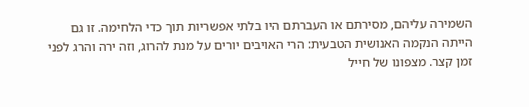השמירה עליהם, מסירתם או העברתם היו בלתי אפשריות תוך כדי הלחימה. זו גם הייתה הנקמה האנושית הטבעית: הרי האויבים יורים על מנת להרוג, וזה ירה והרג לפני זמן קצר. מצפונו של חייל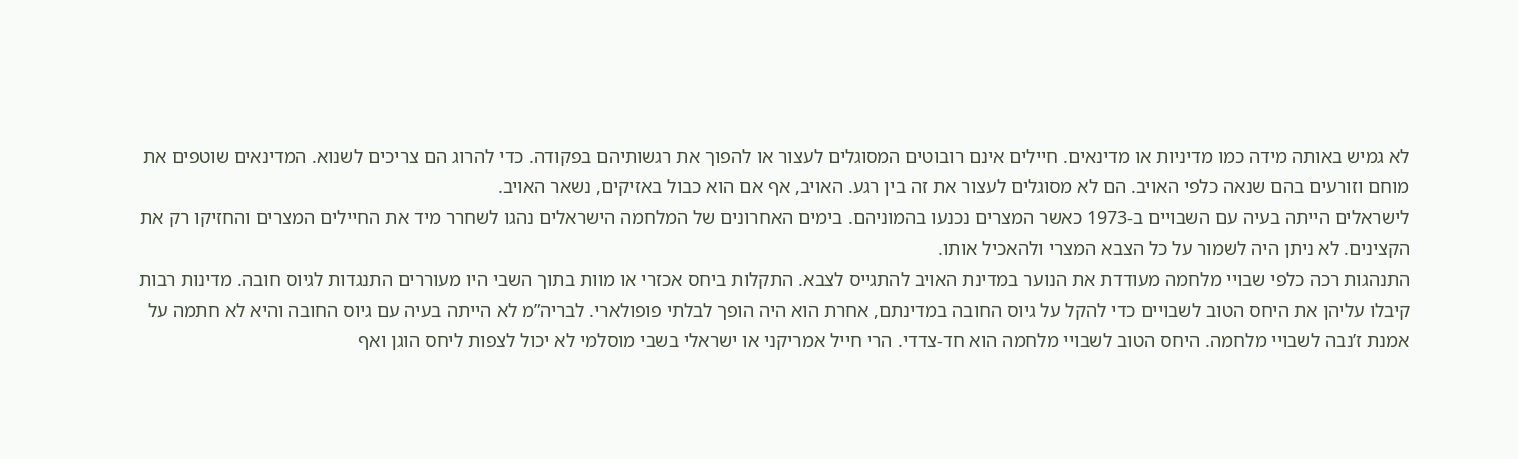לא גמיש באותה מידה כמו מדיניות או מדינאים. חיילים אינם רובוטים המסוגלים לעצור או להפוך את רגשותיהם בפקודה. כדי להרוג הם צריכים לשנוא. המדינאים שוטפים את מוחם וזורעים בהם שנאה כלפי האויב. הם לא מסוגלים לעצור את זה בין רגע. האויב, אף אם הוא כבול באזיקים, נשאר האויב.
לישראלים הייתה בעיה עם השבויים ב-1973 כאשר המצרים נכנעו בהמוניהם. בימים האחרונים של המלחמה הישראלים נהגו לשחרר מיד את החיילים המצרים והחזיקו רק את הקצינים. לא ניתן היה לשמור על כל הצבא המצרי ולהאכיל אותו.
התנהגות רכה כלפי שבויי מלחמה מעודדת את הנוער במדינת האויב להתגייס לצבא. התקלות ביחס אכזרי או מוות בתוך השבי היו מעוררים התנגדות לגיוס חובה. מדינות רבות קיבלו עליהן את היחס הטוב לשבויים כדי להקל על גיוס החובה במדינתם, אחרת הוא היה הופך לבלתי פופולארי. לבריה”מ לא הייתה בעיה עם גיוס החובה והיא לא חתמה על אמנת ז’נבה לשבויי מלחמה. היחס הטוב לשבויי מלחמה הוא חד-צדדי. הרי חייל אמריקני או ישראלי בשבי מוסלמי לא יכול לצפות ליחס הוגן ואף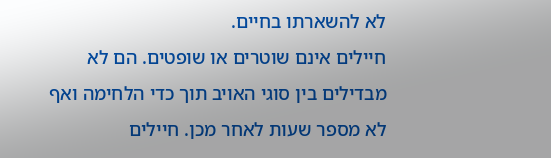לא להשארתו בחיים.
חיילים אינם שוטרים או שופטים. הם לא מבדילים בין סוגי האויב תוך כדי הלחימה ואף לא מספר שעות לאחר מכן. חיילים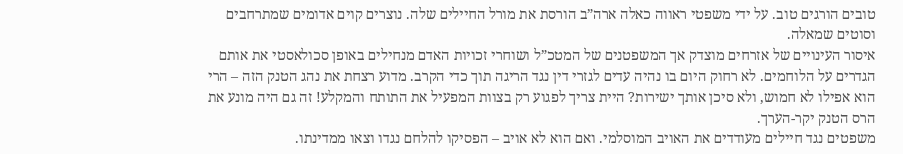טובים הורגים טוב. על ידי משפטי ראווה כאלה ארה”ב הורסת את מורל החיילים שלה. נוצרים קוים אדומים שמתרחבים וסוטים שמאלה.
איסור העינויים של אזרחים מוצדק אך המשפטנים של המטכ”ל ושוחרי זכויות האדם מנחילים באופן סכולאסטי את אותם הגדרים על הלוחמים. לא רחוק היום בו נהיה עדים לגזרי דין נגד הריגה תוך כדי הקרב. מדוע רצחת את נהג הטנק הזה – הרי הוא אפילו לא חמוש, ולא סיכן אותך ישירות? היית צריך לפגוע רק בצוות המפעיל את התותח והמקלע! זה גם היה מונע את הרס הטנק יקר-הערך.
משפטים נגד חיילים מעודדים את האויב המוסלמי. ואם הוא לא אויב – הפסיקו להלחם נגדו וצאו ממדינתו.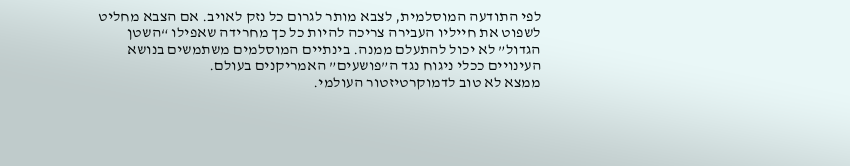לפי התודעה המוסלמית, לצבא מותר לגרום כל נזק לאויב. אם הצבא מחליט לשפוט את חייליו העבירה צריכה להיות כל כך מחרידה שאפילו “השטן הגדול” לא יכול להתעלם ממנה. בינתיים המוסלמים משתמשים בנושא העינויים ככלי ניגוח נגד ה”פושעים” האמריקנים בעולם.
ממצא לא טוב לדמוקרטיזטור העולמי.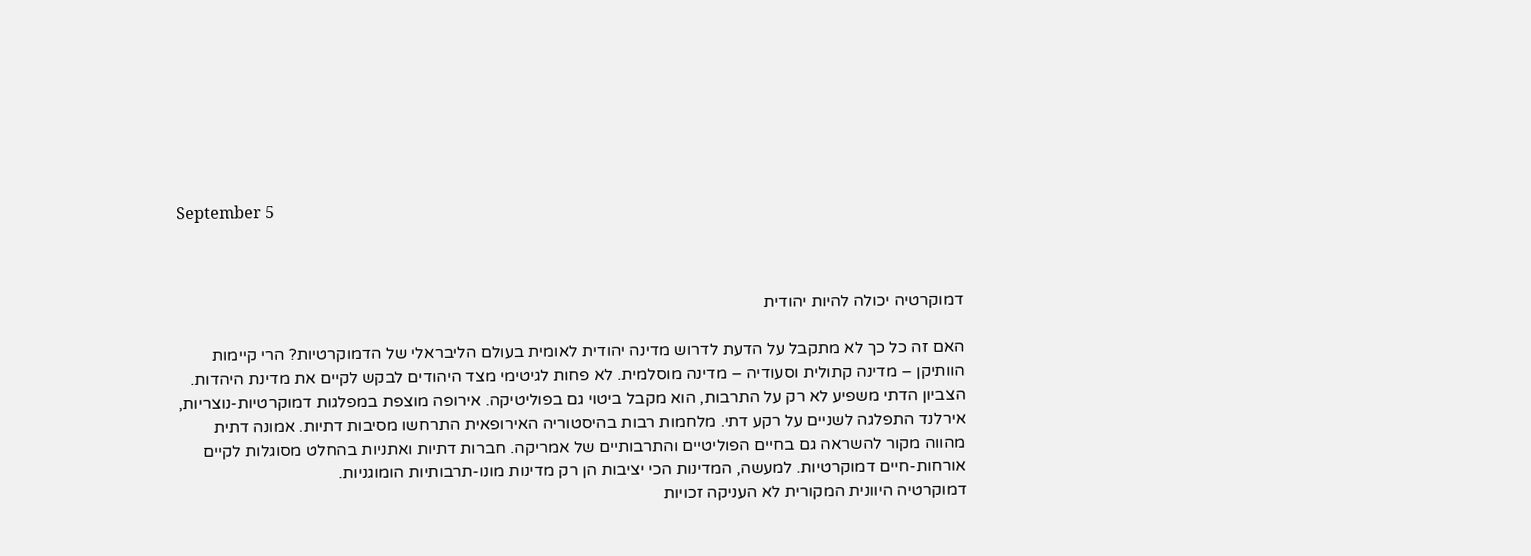September 5



דמוקרטיה יכולה להיות יהודית

האם זה כל כך לא מתקבל על הדעת לדרוש מדינה יהודית לאומית בעולם הליבראלי של הדמוקרטיות? הרי קיימות הוותיקן – מדינה קתולית וסעודיה – מדינה מוסלמית. לא פחות לגיטימי מצד היהודים לבקש לקיים את מדינת היהדות. הצביון הדתי משפיע לא רק על התרבות, הוא מקבל ביטוי גם בפוליטיקה. אירופה מוצפת במפלגות דמוקרטיות-נוצריות, אירלנד התפלגה לשניים על רקע דתי. מלחמות רבות בהיסטוריה האירופאית התרחשו מסיבות דתיות. אמונה דתית מהווה מקור להשראה גם בחיים הפוליטיים והתרבותיים של אמריקה. חברות דתיות ואתניות בהחלט מסוגלות לקיים אורחות-חיים דמוקרטיות. למעשה, המדינות הכי יציבות הן רק מדינות מונו-תרבותיות הומוגניות.
דמוקרטיה היוונית המקורית לא העניקה זכויות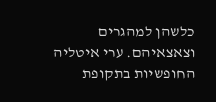כלשהן למהגרים וצאצאיהם. ערי איטליה החופשיות בתקופת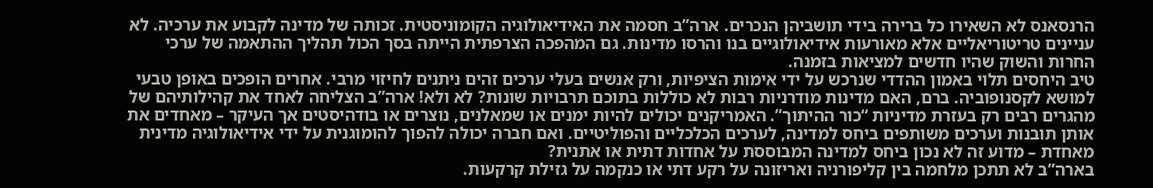הרנסאנס לא השאירו כל ברירה בידי תושביהן הנכרים. ארה”ב חסמה את האידיאולוגיה הקומוניסטית. זכותה של מדינה לקבוע את ערכיה. לא עניינים טריטוריאליים אלא מאורעות אידיאולוגיים בנו והרסו מדינות. גם המהפכה הצרפתית הייתה בסך הכול תהליך ההתאמה של ערכי החרות והשוק שהיו חדשים למציאות בזמנה.
טיב היחסים תלוי באמון ההדדי שנרכש על ידי אימות הציפיות, ורק אנשים בעלי ערכים זהים ניתנים לחיזוי מרבי. אחרים הופכים באופן טבעי למושא לקסנופוביה. ברם, האם מדינות מודרניות רבות לא כוללות בתוכם תרבויות שונות? לא ולא! ארה”ב הצליחה לאחד את קהילותיהם של מהגרים רבים רק בעזרת מדיניות “כור ההיתוך”. האמריקנים יכולים להיות ימנים או שמאלנים, נוצרים או בודהיסטים אך העיקר – מאחדים את אותן תובנות וערכים משותפים ביחס למדינה, לערכים הכלכליים והפוליטיים. ואם חברה יכולה להפוך להומוגנית על ידי אידיאולוגיה מדינית מאחדת – מדוע זה לא נכון ביחס למדינה המבוססת על אחדות דתית או אתנית?
בארה”ב לא תתכן מלחמה בין קליפורניה ואריזונה על רקע דתי או כנקמה על גזילת קרקעות.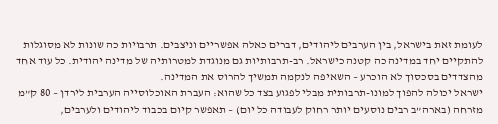לעומת זאת בישראל, בין הערבים ליהודים, דברים כאלה אפשריים וניצבים. תרבויות כה שונות לא מסוגלות להתקיים יחד במדינה כה קטנה כישראל. רב-תרבותיות גם מנוגדת למטרותיה של מדינה יהודית. כל עוד אחד מהצדדים בסכסוך לא הוכרע – השאיפה לנקמה תמשיך להרוס את המדינה.
ישראל יכולה להפוך למונו-תרבותית מבלי לפגוע בצד כל שהוא: העברת האוכלוסייה הערבית לירדן – 80 ק”מ מזרחה (בארה”ב רבים נוסעים יותר רחוק לעבודה כל יום) – תאפשר קיום בכבוד ליהודים ולערבים,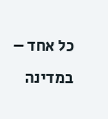כל אחד – במדינה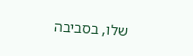שלו, בסביבה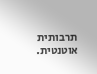תרבותית אוטנטית.